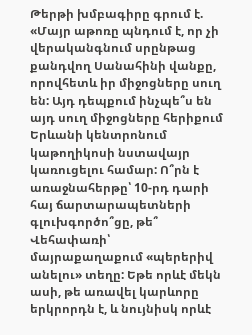Թերթի խմբագիրը գրում է. «Մայր աթոռը պնդում է, որ չի վերականգնում սրընթաց քանդվող Սանահինի վանքը, որովհետև իր միջոցները սուղ են: Այդ դեպքում ինչպե՞ս են այդ սուղ միջոցները հերիքում Երևանի կենտրոնում կաթողիկոսի նստավայր կառուցելու համար: Ո՞րն է առաջնահերթը՝ 10-րդ դարի հայ ճարտարապետների գլուխգործո՞ցը, թե՞ Վեհափառի՝ մայրաքաղաքում «պերերիվ անելու» տեղը: Եթե որևէ մեկն ասի, թե առավել կարևորը երկրորդն է, և նույնիսկ որևէ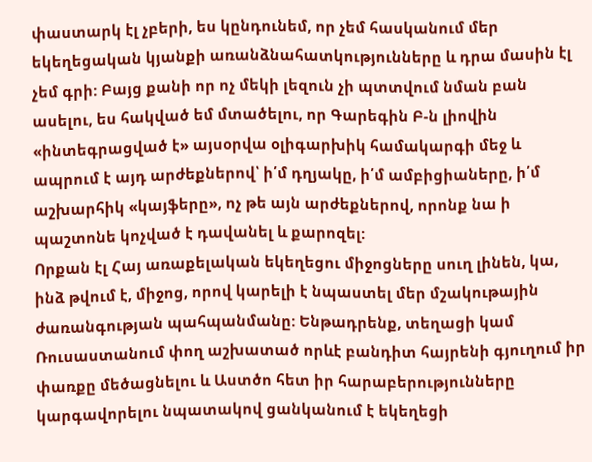փաստարկ էլ չբերի, ես կընդունեմ, որ չեմ հասկանում մեր եկեղեցական կյանքի առանձնահատկությունները և դրա մասին էլ չեմ գրի: Բայց քանի որ ոչ մեկի լեզուն չի պտտվում նման բան ասելու, ես հակված եմ մտածելու, որ Գարեգին Բ-ն լիովին «ինտեգրացված է» այսօրվա օլիգարխիկ համակարգի մեջ և ապրում է այդ արժեքներով՝ ի՛մ դղյակը, ի՛մ ամբիցիաները, ի՛մ աշխարհիկ «կայֆերը», ոչ թե այն արժեքներով, որոնք նա ի պաշտոնե կոչված է դավանել և քարոզել:
Որքան էլ Հայ առաքելական եկեղեցու միջոցները սուղ լինեն, կա, ինձ թվում է, միջոց, որով կարելի է նպաստել մեր մշակութային ժառանգության պահպանմանը: Ենթադրենք, տեղացի կամ Ռուսաստանում փող աշխատած որևէ բանդիտ հայրենի գյուղում իր փառքը մեծացնելու և Աստծո հետ իր հարաբերությունները կարգավորելու նպատակով ցանկանում է եկեղեցի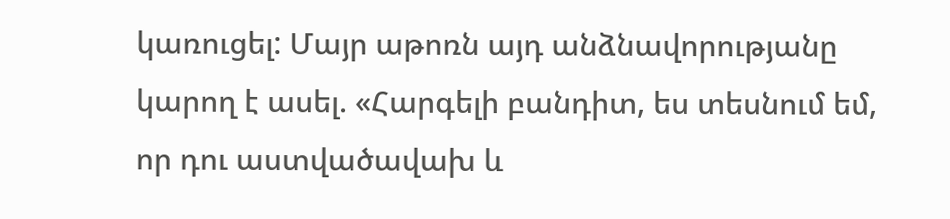կառուցել: Մայր աթոռն այդ անձնավորությանը կարող է ասել. «Հարգելի բանդիտ, ես տեսնում եմ, որ դու աստվածավախ և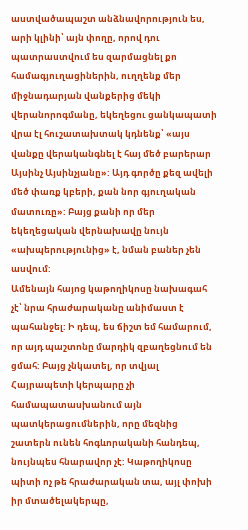աստվածապաշտ անձնավորություն ես, արի կլինի՝ այն փողը, որով դու պատրաստվում ես զարմացնել քո համագյուղացիներին, ուղղենք մեր միջնադարյան վանքերից մեկի վերանորոգմանը, եկեղեցու ցանկապատի վրա էլ հուշատախտակ կդնենք՝ «այս վանքը վերականգնել է հայ մեծ բարերար Այսինչ Այսինչյանը»: Այդ գործը քեզ ավելի մեծ փառք կբերի, քան նոր գյուղական մատուռը»: Բայց քանի որ մեր եկեղեցական վերնախավը նույն «ախպերությունից» է, նման բաներ չեն ասվում:
Ամենայն հայոց կաթողիկոսը նախագահ չէ՝ նրա հրաժարականը անիմաստ է պահանջել: Ի դեպ, ես ճիշտ եմ համարում, որ այդ պաշտոնը մարդիկ զբաղեցնում են ցմահ: Բայց չնկատել, որ տվյալ Հայրապետի կերպարը չի համապատասխանում այն պատկերացումներին, որը մեզնից շատերն ունեն հոգևորականի հանդեպ, նույնպես հնարավոր չէ: Կաթողիկոսը պիտի ոչ թե հրաժարական տա, այլ փոխի իր մտածելակերպը,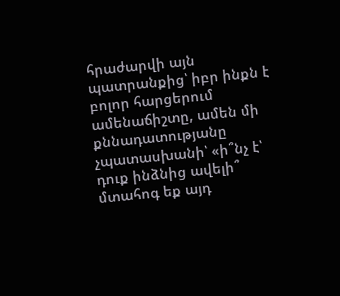հրաժարվի այն պատրանքից՝ իբր ինքն է բոլոր հարցերում ամենաճիշտը, ամեն մի քննադատությանը չպատասխանի՝ «ի՞նչ է՝ դուք ինձնից ավելի՞ մտահոգ եք այդ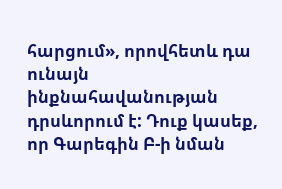հարցում», որովհետև դա ունայն ինքնահավանության դրսևորում է: Դուք կասեք, որ Գարեգին Բ-ի նման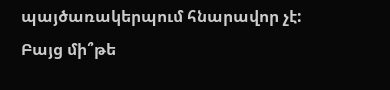պայծառակերպում հնարավոր չէ: Բայց մի՞թե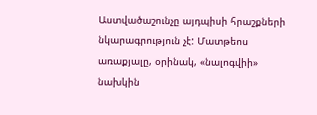Աստվածաշունչը այդպիսի հրաշքների նկարագրություն չէ: Մատթեոս առաքյալը, օրինակ, «նալոգվիի» նախկին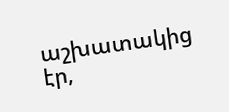աշխատակից էր,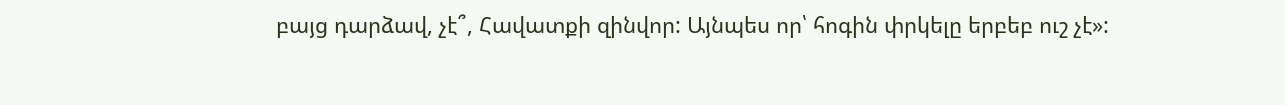բայց դարձավ, չէ՞, Հավատքի զինվոր: Այնպես որ՝ հոգին փրկելը երբեբ ուշ չէ»: